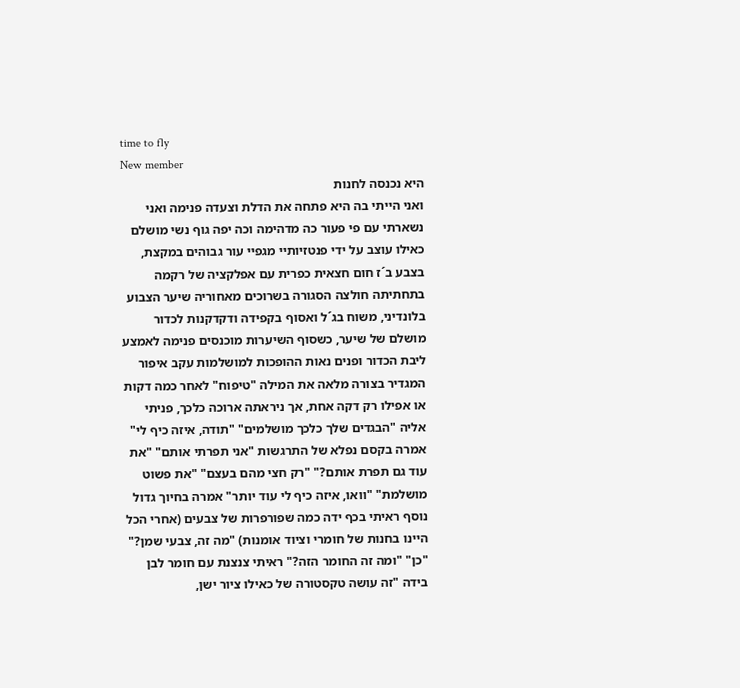time to fly
New member
היא נכנסה לחנות
ואני הייתי בה היא פתחה את הדלת וצעדה פנימה ואני נשארתי עם פי פעור כה מדהימה וכה יפה גוף נשי מושלם כאילו עוצב על ידי פנטזיותיי מגפיי עור גבוהים במקצת, בצבע ב´ז חום חצאית כפרית עם אפלקציה של רקמה בתחתיתה חולצה הסגורה בשרוכים מאחוריה שיער הצבוע בלונדיני, משוח בג´ל ואסוף בקפידה ודקדקנות לכדור מושלם של שיער, כשסוף השיערות מוכנסים פנימה לאמצע ליבת הכדור ופנים נאות ההופכות למושלמות עקב איפור המגדיר בצורה מלאה את המילה "טיפוח" לאחר כמה דקות או אפילו רק דקה אחת, אך ניראתה ארוכה כלכך, פניתי אליה "הבגדים שלך כלכך מושלמים" "תודה, איזה כיף לי" אמרה בקסם נפלא של התרגשות "אני תפרתי אותם" "את עוד גם תפרת אותם?" "רק חצי מהם בעצם" "את פשוט מושלמת" "וואו, איזה כיף לי עוד יותר" אמרה בחיוך גדול נוסף ראיתי בכף ידה כמה שפורפרות של צבעים (אחרי הכל היינו בחנות של חומרי וציוד אומנות) "מה זה, צבעי שמן?" "כן" "ומה זה החומר הזה?" ראיתי צנצנת עם חומר לבן בידה "זה עושה טקסטורה של כאילו ציור ישן,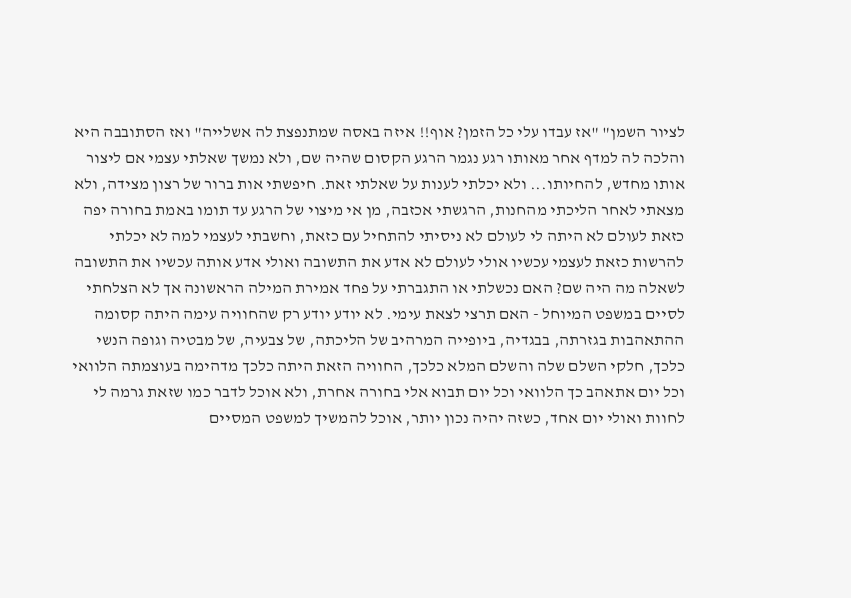לציור השמן" "אז עבדו עלי כל הזמן? אוף!! איזה באסה שמתנפצת לה אשלייה" ואז הסתובבה היא והלכה לה למדף אחר מאותו רגע נגמר הרגע הקסום שהיה שם, ולא נמשך שאלתי עצמי אם ליצור אותו מחדש, להחיותו... ולא יכלתי לענות על שאלתי זאת. חיפשתי אות ברור של רצון מצידה, ולא מצאתי לאחר הליכתי מהחנות, הרגשתי אכזבה, מן אי מיצוי של הרגע עד תומו באמת בחורה יפה כזאת לעולם לא היתה לי לעולם לא ניסיתי להתחיל עם כזאת, וחשבתי לעצמי למה לא יכלתי להרשות כזאת לעצמי עכשיו אולי לעולם לא אדע את התשובה ואולי אדע אותה עכשיו את התשובה לשאלה מה היה שם? האם נכשלתי או התגברתי על פחד אמירת המילה הראשונה אך לא הצלחתי לסיים במשפט המיוחל - האם תרצי לצאת עימי. לא יודע יודע רק שהחוויה עימה היתה קסומה ההתאהבות בגזרתה, בבגדיה, ביופייה המרהיב של הליכתה, של צבעיה, של מבטיה וגופה הנשי כלכך, חלקי השלם שלה והשלם המלא כלכך, החוויה הזאת היתה כלכך מדהימה בעוצמתה הלוואי וכל יום אתאהב כך הלוואי וכל יום תבוא אלי בחורה אחרת, ולא אוכל לדבר כמו שזאת גרמה לי לחוות ואולי יום אחד, כשזה יהיה נכון יותר, אוכל להמשיך למשפט המסיים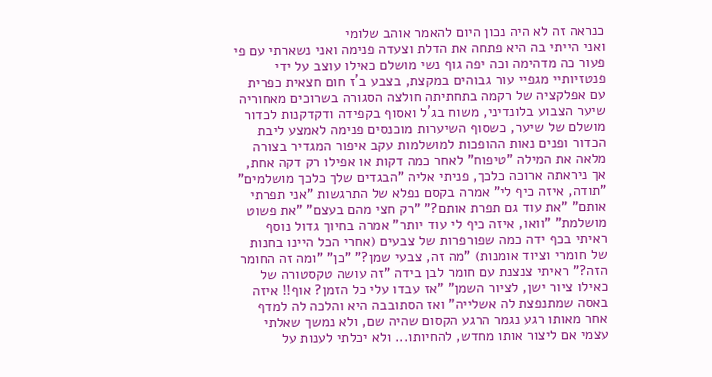כנראה זה לא היה נכון היום להאמר אוהב שלומי
ואני הייתי בה היא פתחה את הדלת וצעדה פנימה ואני נשארתי עם פי פעור כה מדהימה וכה יפה גוף נשי מושלם כאילו עוצב על ידי פנטזיותיי מגפיי עור גבוהים במקצת, בצבע ב´ז חום חצאית כפרית עם אפלקציה של רקמה בתחתיתה חולצה הסגורה בשרוכים מאחוריה שיער הצבוע בלונדיני, משוח בג´ל ואסוף בקפידה ודקדקנות לכדור מושלם של שיער, כשסוף השיערות מוכנסים פנימה לאמצע ליבת הכדור ופנים נאות ההופכות למושלמות עקב איפור המגדיר בצורה מלאה את המילה "טיפוח" לאחר כמה דקות או אפילו רק דקה אחת, אך ניראתה ארוכה כלכך, פניתי אליה "הבגדים שלך כלכך מושלמים" "תודה, איזה כיף לי" אמרה בקסם נפלא של התרגשות "אני תפרתי אותם" "את עוד גם תפרת אותם?" "רק חצי מהם בעצם" "את פשוט מושלמת" "וואו, איזה כיף לי עוד יותר" אמרה בחיוך גדול נוסף ראיתי בכף ידה כמה שפורפרות של צבעים (אחרי הכל היינו בחנות של חומרי וציוד אומנות) "מה זה, צבעי שמן?" "כן" "ומה זה החומר הזה?" ראיתי צנצנת עם חומר לבן בידה "זה עושה טקסטורה של כאילו ציור ישן, לציור השמן" "אז עבדו עלי כל הזמן? אוף!! איזה באסה שמתנפצת לה אשלייה" ואז הסתובבה היא והלכה לה למדף אחר מאותו רגע נגמר הרגע הקסום שהיה שם, ולא נמשך שאלתי עצמי אם ליצור אותו מחדש, להחיותו... ולא יכלתי לענות על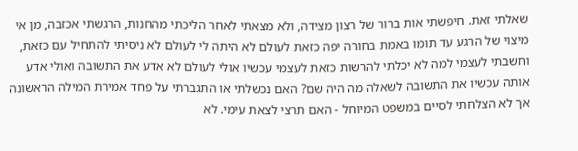שאלתי זאת. חיפשתי אות ברור של רצון מצידה, ולא מצאתי לאחר הליכתי מהחנות, הרגשתי אכזבה, מן אי מיצוי של הרגע עד תומו באמת בחורה יפה כזאת לעולם לא היתה לי לעולם לא ניסיתי להתחיל עם כזאת, וחשבתי לעצמי למה לא יכלתי להרשות כזאת לעצמי עכשיו אולי לעולם לא אדע את התשובה ואולי אדע אותה עכשיו את התשובה לשאלה מה היה שם? האם נכשלתי או התגברתי על פחד אמירת המילה הראשונה אך לא הצלחתי לסיים במשפט המיוחל - האם תרצי לצאת עימי. לא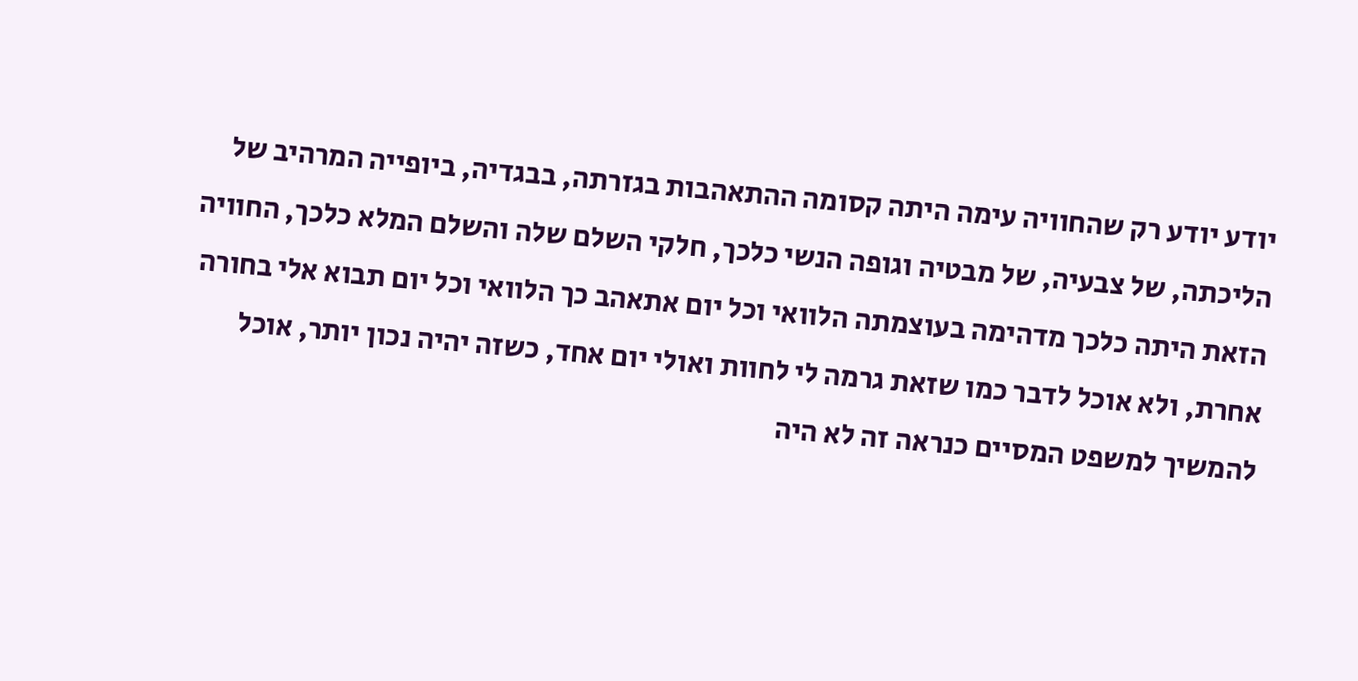יודע יודע רק שהחוויה עימה היתה קסומה ההתאהבות בגזרתה, בבגדיה, ביופייה המרהיב של הליכתה, של צבעיה, של מבטיה וגופה הנשי כלכך, חלקי השלם שלה והשלם המלא כלכך, החוויה הזאת היתה כלכך מדהימה בעוצמתה הלוואי וכל יום אתאהב כך הלוואי וכל יום תבוא אלי בחורה אחרת, ולא אוכל לדבר כמו שזאת גרמה לי לחוות ואולי יום אחד, כשזה יהיה נכון יותר, אוכל להמשיך למשפט המסיים כנראה זה לא היה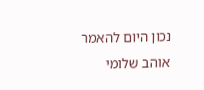נכון היום להאמר אוהב שלומי